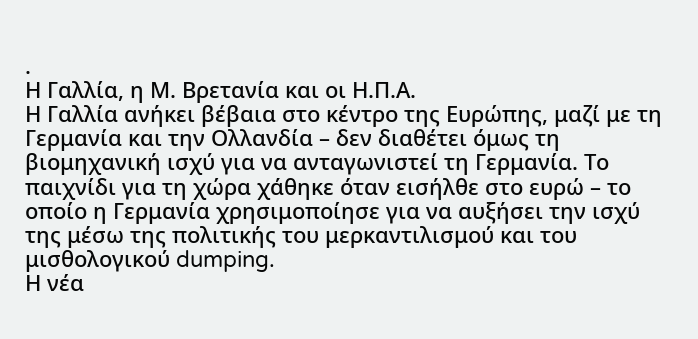.
Η Γαλλία, η Μ. Βρετανία και οι Η.Π.Α.
Η Γαλλία ανήκει βέβαια στο κέντρο της Ευρώπης, μαζί με τη Γερμανία και την Ολλανδία – δεν διαθέτει όμως τη βιομηχανική ισχύ για να ανταγωνιστεί τη Γερμανία. Το παιχνίδι για τη χώρα χάθηκε όταν εισήλθε στο ευρώ – το οποίο η Γερμανία χρησιμοποίησε για να αυξήσει την ισχύ της μέσω της πολιτικής του μερκαντιλισμού και του μισθολογικού dumping.
Η νέα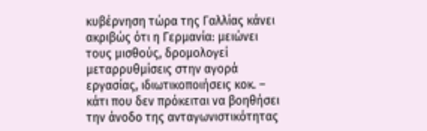κυβέρνηση τώρα της Γαλλίας κάνει ακριβώς ότι η Γερμανία: μειώνει τους μισθούς, δρομολογεί μεταρρυθμίσεις στην αγορά εργασίας, ιδιωτικοποιήσεις κοκ. – κάτι που δεν πρόκειται να βοηθήσει την άνοδο της ανταγωνιστικότητας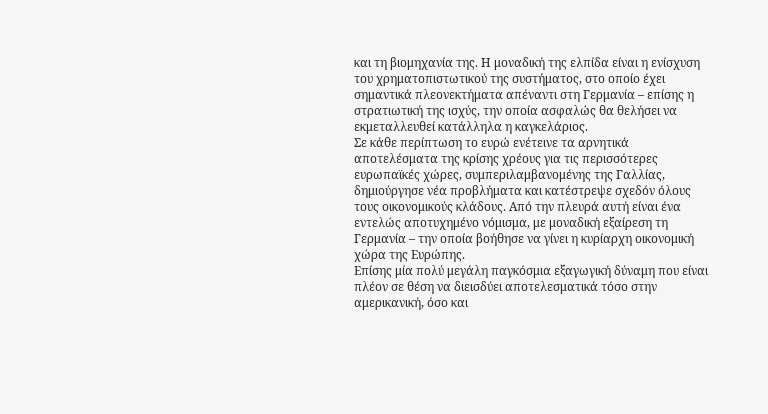και τη βιομηχανία της. Η μοναδική της ελπίδα είναι η ενίσχυση του χρηματοπιστωτικού της συστήματος, στο οποίο έχει σημαντικά πλεονεκτήματα απέναντι στη Γερμανία – επίσης η στρατιωτική της ισχύς, την οποία ασφαλώς θα θελήσει να εκμεταλλευθεί κατάλληλα η καγκελάριος.
Σε κάθε περίπτωση το ευρώ ενέτεινε τα αρνητικά αποτελέσματα της κρίσης χρέους για τις περισσότερες ευρωπαϊκές χώρες, συμπεριλαμβανομένης της Γαλλίας, δημιούργησε νέα προβλήματα και κατέστρεψε σχεδόν όλους τους οικονομικούς κλάδους. Από την πλευρά αυτή είναι ένα εντελώς αποτυχημένο νόμισμα, με μοναδική εξαίρεση τη Γερμανία – την οποία βοήθησε να γίνει η κυρίαρχη οικονομική χώρα της Ευρώπης.
Επίσης μία πολύ μεγάλη παγκόσμια εξαγωγική δύναμη που είναι πλέον σε θέση να διεισδύει αποτελεσματικά τόσο στην αμερικανική, όσο και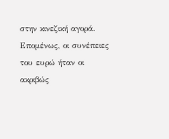στην κινεζική αγορά. Επομένως, οι συνέπειες του ευρώ ήταν οι ακριβώς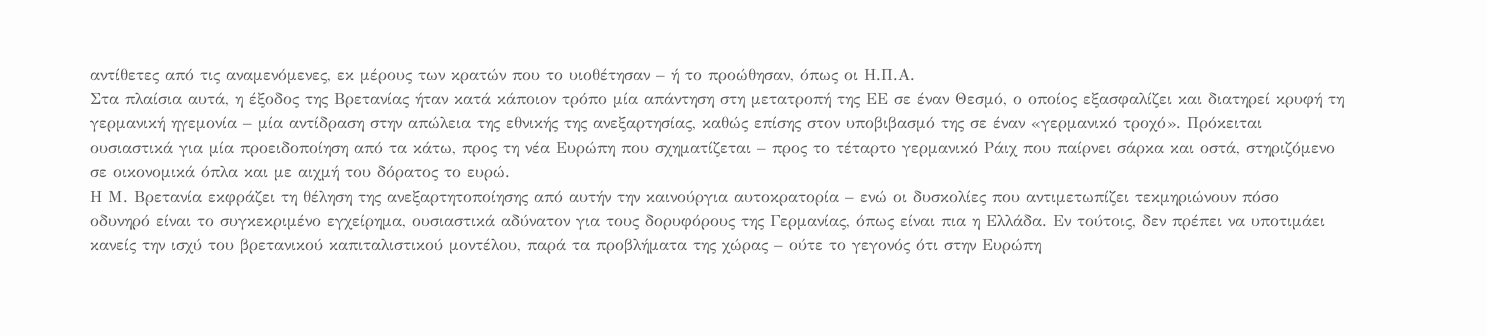αντίθετες από τις αναμενόμενες, εκ μέρους των κρατών που το υιοθέτησαν – ή το προώθησαν, όπως οι Η.Π.Α.
Στα πλαίσια αυτά, η έξοδος της Βρετανίας ήταν κατά κάποιον τρόπο μία απάντηση στη μετατροπή της ΕΕ σε έναν Θεσμό, ο οποίος εξασφαλίζει και διατηρεί κρυφή τη γερμανική ηγεμονία – μία αντίδραση στην απώλεια της εθνικής της ανεξαρτησίας, καθώς επίσης στον υποβιβασμό της σε έναν «γερμανικό τροχό». Πρόκειται ουσιαστικά για μία προειδοποίηση από τα κάτω, προς τη νέα Ευρώπη που σχηματίζεται – προς το τέταρτο γερμανικό Ράιχ που παίρνει σάρκα και οστά, στηριζόμενο σε οικονομικά όπλα και με αιχμή του δόρατος το ευρώ.
Η Μ. Βρετανία εκφράζει τη θέληση της ανεξαρτητοποίησης από αυτήν την καινούργια αυτοκρατορία – ενώ οι δυσκολίες που αντιμετωπίζει τεκμηριώνουν πόσο οδυνηρό είναι το συγκεκριμένο εγχείρημα, ουσιαστικά αδύνατον για τους δορυφόρους της Γερμανίας, όπως είναι πια η Ελλάδα. Εν τούτοις, δεν πρέπει να υποτιμάει κανείς την ισχύ του βρετανικού καπιταλιστικού μοντέλου, παρά τα προβλήματα της χώρας – ούτε το γεγονός ότι στην Ευρώπη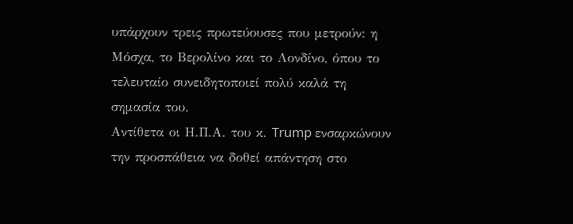υπάρχουν τρεις πρωτεύουσες που μετρούν: η Μόσχα, το Βερολίνο και το Λονδίνο, όπου το τελευταίο συνειδητοποιεί πολύ καλά τη σημασία του.
Αντίθετα οι Η.Π.Α. του κ. Trump ενσαρκώνουν την προσπάθεια να δοθεί απάντηση στο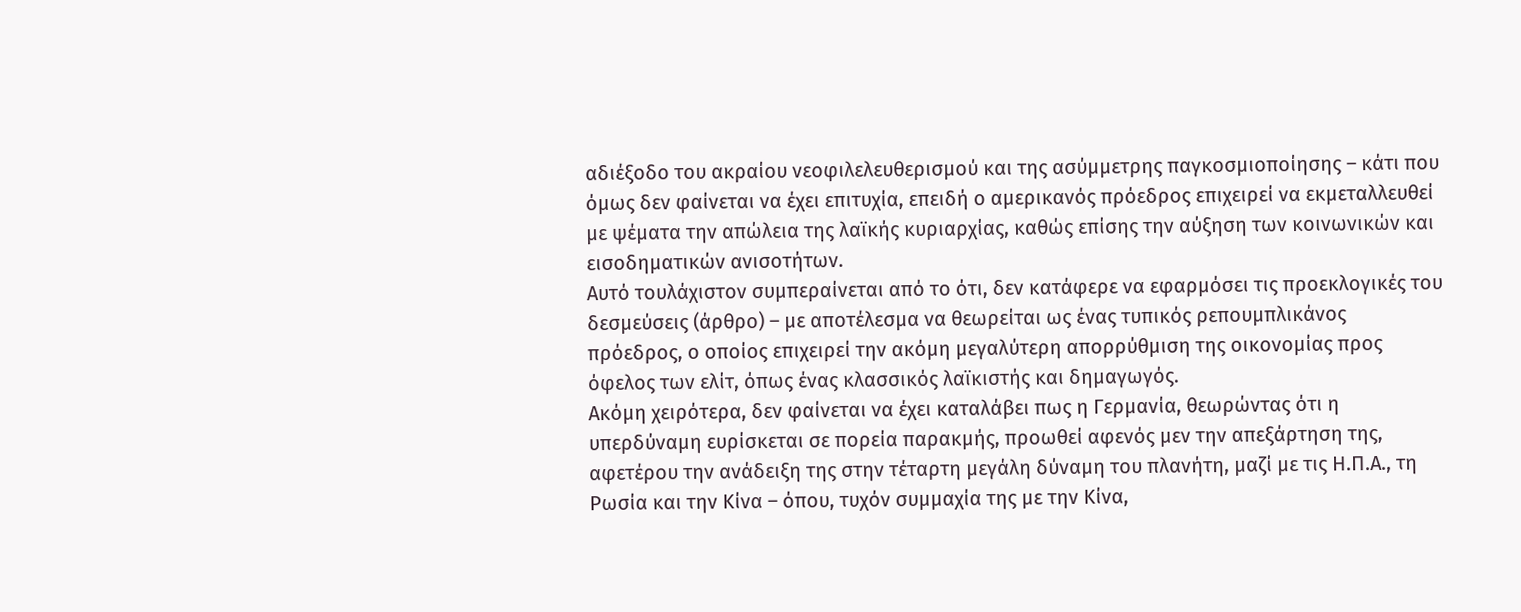αδιέξοδο του ακραίου νεοφιλελευθερισμού και της ασύμμετρης παγκοσμιοποίησης – κάτι που όμως δεν φαίνεται να έχει επιτυχία, επειδή ο αμερικανός πρόεδρος επιχειρεί να εκμεταλλευθεί με ψέματα την απώλεια της λαϊκής κυριαρχίας, καθώς επίσης την αύξηση των κοινωνικών και εισοδηματικών ανισοτήτων.
Αυτό τουλάχιστον συμπεραίνεται από το ότι, δεν κατάφερε να εφαρμόσει τις προεκλογικές του δεσμεύσεις (άρθρο) – με αποτέλεσμα να θεωρείται ως ένας τυπικός ρεπουμπλικάνος πρόεδρος, ο οποίος επιχειρεί την ακόμη μεγαλύτερη απορρύθμιση της οικονομίας προς όφελος των ελίτ, όπως ένας κλασσικός λαϊκιστής και δημαγωγός.
Ακόμη χειρότερα, δεν φαίνεται να έχει καταλάβει πως η Γερμανία, θεωρώντας ότι η υπερδύναμη ευρίσκεται σε πορεία παρακμής, προωθεί αφενός μεν την απεξάρτηση της, αφετέρου την ανάδειξη της στην τέταρτη μεγάλη δύναμη του πλανήτη, μαζί με τις Η.Π.Α., τη Ρωσία και την Κίνα – όπου, τυχόν συμμαχία της με την Κίνα,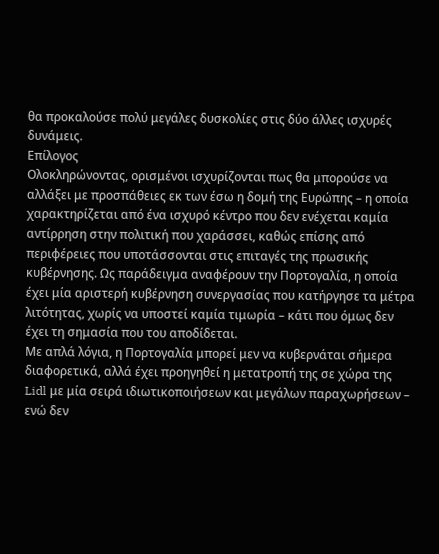θα προκαλούσε πολύ μεγάλες δυσκολίες στις δύο άλλες ισχυρές δυνάμεις.
Επίλογος
Ολοκληρώνοντας, ορισμένοι ισχυρίζονται πως θα μπορούσε να αλλάξει με προσπάθειες εκ των έσω η δομή της Ευρώπης – η οποία χαρακτηρίζεται από ένα ισχυρό κέντρο που δεν ενέχεται καμία αντίρρηση στην πολιτική που χαράσσει, καθώς επίσης από περιφέρειες που υποτάσσονται στις επιταγές της πρωσικής κυβέρνησης. Ως παράδειγμα αναφέρουν την Πορτογαλία, η οποία έχει μία αριστερή κυβέρνηση συνεργασίας που κατήργησε τα μέτρα λιτότητας, χωρίς να υποστεί καμία τιμωρία – κάτι που όμως δεν έχει τη σημασία που του αποδίδεται.
Με απλά λόγια, η Πορτογαλία μπορεί μεν να κυβερνάται σήμερα διαφορετικά, αλλά έχει προηγηθεί η μετατροπή της σε χώρα της Lidl με μία σειρά ιδιωτικοποιήσεων και μεγάλων παραχωρήσεων – ενώ δεν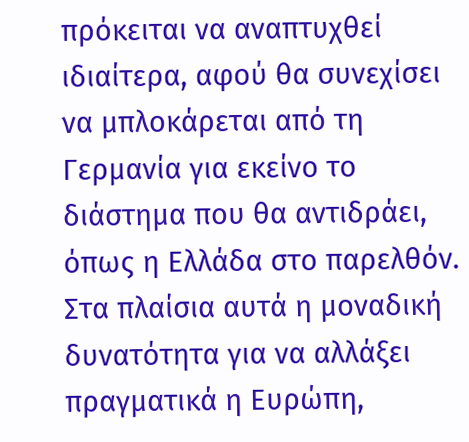πρόκειται να αναπτυχθεί ιδιαίτερα, αφού θα συνεχίσει να μπλοκάρεται από τη Γερμανία για εκείνο το διάστημα που θα αντιδράει, όπως η Ελλάδα στο παρελθόν.
Στα πλαίσια αυτά η μοναδική δυνατότητα για να αλλάξει πραγματικά η Ευρώπη,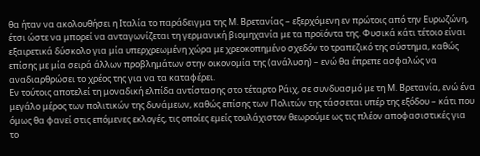θα ήταν να ακολουθήσει η Ιταλία το παράδειγμα της Μ. Βρετανίας – εξερχόμενη εν πρώτοις από την Ευρωζώνη, έτσι ώστε να μπορεί να ανταγωνίζεται τη γερμανική βιομηχανία με τα προϊόντα της. Φυσικά κάτι τέτοιο είναι εξαιρετικά δύσκολο για μία υπερχρεωμένη χώρα με χρεοκοπημένο σχεδόν το τραπεζικό της σύστημα, καθώς επίσης με μία σειρά άλλων προβλημάτων στην οικονομία της (ανάλυση) – ενώ θα έπρεπε ασφαλώς να αναδιαρθρώσει το χρέος της για να τα καταφέρει.
Εν τούτοις αποτελεί τη μοναδική ελπίδα αντίστασης στο τέταρτο Ράιχ, σε συνδυασμό με τη Μ. Βρετανία, ενώ ένα μεγάλο μέρος των πολιτικών της δυνάμεων, καθώς επίσης των Πολιτών της τάσσεται υπέρ της εξόδου – κάτι που όμως θα φανεί στις επόμενες εκλογές, τις οποίες εμείς τουλάχιστον θεωρούμε ως τις πλέον αποφασιστικές για το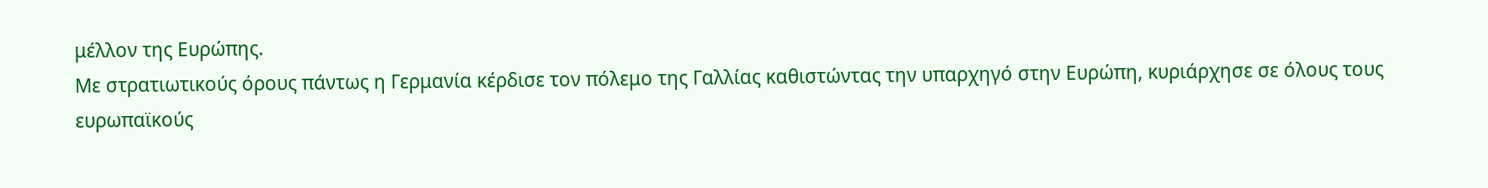μέλλον της Ευρώπης.
Με στρατιωτικούς όρους πάντως η Γερμανία κέρδισε τον πόλεμο της Γαλλίας καθιστώντας την υπαρχηγό στην Ευρώπη, κυριάρχησε σε όλους τους ευρωπαϊκούς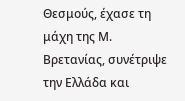Θεσμούς, έχασε τη μάχη της Μ. Βρετανίας, συνέτριψε την Ελλάδα και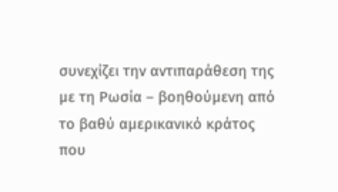συνεχίζει την αντιπαράθεση της με τη Ρωσία – βοηθούμενη από το βαθύ αμερικανικό κράτος που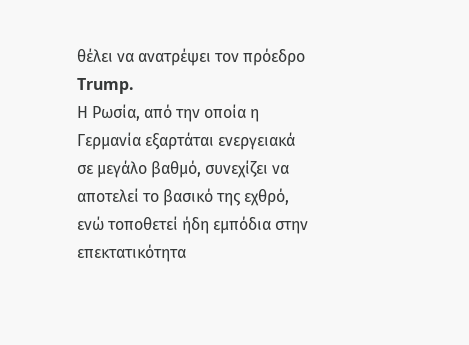θέλει να ανατρέψει τον πρόεδρο Trump.
Η Ρωσία, από την οποία η Γερμανία εξαρτάται ενεργειακά σε μεγάλο βαθμό, συνεχίζει να αποτελεί το βασικό της εχθρό, ενώ τοποθετεί ήδη εμπόδια στην επεκτατικότητα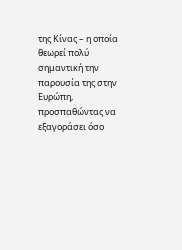της Κίνας – η οποία θεωρεί πολύ σημαντική την παρουσία της στην Ευρώπη, προσπαθώντας να εξαγοράσει όσο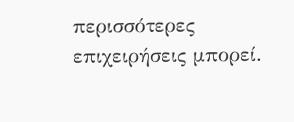περισσότερες επιχειρήσεις μπορεί.